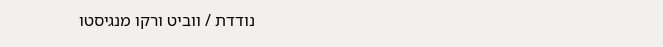נודדת / ווביט ורקו מנגיסטו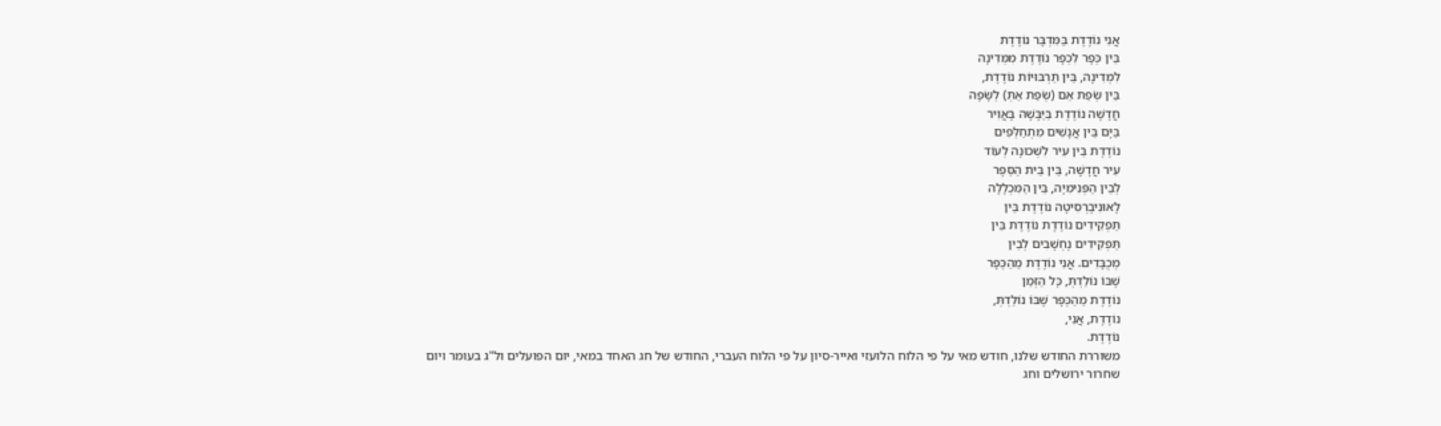אֲנִי נוֹדֶדֶת בַּמִּדְבָּר נוֹדֶדֶת
בֵּין כְּפָר לִכְפָר נוֹדֶדֶת מִמְּדִינָה
לִמְדִינָה, בֵּין תַּרְבּוּיוֹת נוֹדֶדֶת,
בֵּין שְׂפַת אֵם (שְׂפַת אַתְּ) לְשָׂפָה
חֲדָשָׁה נוֹדֶדֶת בַּיַּבָּשָׁה בָּאֲוִיר
בַּיָּם בֵּין אֲנָשִׁים מִתְחַלְּפִים
נוֹדֶדֶת בֵּין עִיר לִשְׁכוּנָה לְעוֹד
עִיר חֲדָשָׁה, בֵּין בֵּית הַסֵּפֶר
לְבֵין הַפְּנִימִיָה, בֵּין הַמִּכְלָלָה
לָאוּנִיבֶרְסִיטָה נוֹדֶדֶת בֵּין
תַּפְקִידִים נוֹדֶדֶת נוֹדֶדֶת בֵּין
תַּפְקִידִים נֶחְשָׁבִים לְבֵין
מְכֻבָּדִים. אֲנִי נוֹדֶדֶת מֵהַכְּפָר
שֶׁבּוֹ נוֹלַדְתְּ, כָּל הַזְּמַן
נוֹדֶדֶת מֵהַכְּפָר שֶׁבּוֹ נוֹלַדְתְּ,
נוֹדֶדֶת, אֲנִי,
נוֹדֶדֶת.
משוררת החודש שלנו, חודש מאי על פי הלוח הלועזי ואייר-סיון על פי הלוח העברי, החודש של חג האחד במאי, יום הפועלים ול"ג בעומר ויום שחרור ירושלים וחג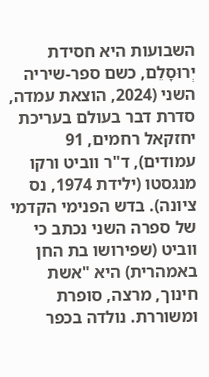השבועות היא חסידת יְרוּסָלֵם, כשם ספר-שיריה השני (2024, הוצאת עמדה, סדרת דבר בעולם בעריכת יחזקאל רחמים, 91 עמודים), ד"ר ווביט ורקו מנגסטו (ילידת 1974, נס ציונה). בדש הפנימי הקדמי של ספרה השני נכתב כי ווביט (שפירושו בת החן באמהרית) היא "אשת חינוך, מרצה, סופרת ומשוררת. נולדה בכפר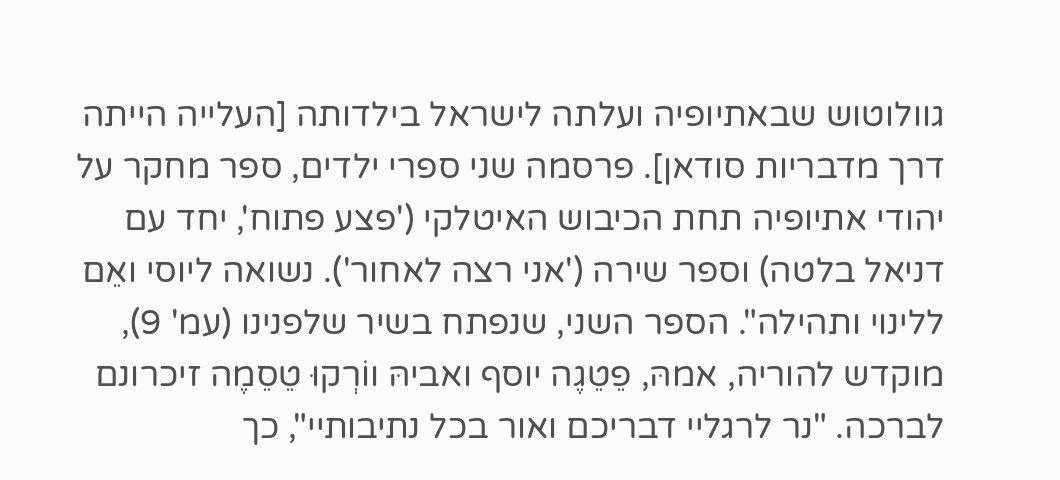גוולוטוש שבאתיופיה ועלתה לישראל בילדותה [העלייה הייתה דרך מדבריות סודאן]. פרסמה שני ספרי ילדים, ספר מחקר על יהודי אתיופיה תחת הכיבוש האיטלקי ('פצע פתוח', יחד עם דניאל בלטה) וספר שירה ('אני רצה לאחור'). נשואה ליוסי ואֵם ללינוי ותהילה". הספר השני, שנפתח בשיר שלפנינו (עמ' 9), מוקדש להוריה, אמהּ, פֵטֵגֶה יוסף ואביהּ ווֹרְקוּ טֵסֵמֶה זיכרונם לברכה. "נר לרגליי דבריכם ואור בכל נתיבותיי", כך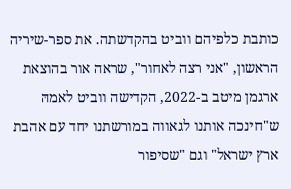כותבת כלפיהם ווביט בהקדשתה. את ספר-שיריה הראשון, "אני רצה לאחור", שראה אור בהוצאת ארגמן מיטב ב-2022, הקדישה ווביט לאמהּ ש"חינכה אותנו לגאווה במורשתנו יחד עם אהבת ארץ ישראל" וגם "שסיפור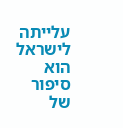עלייתה לישראל הוא סיפור של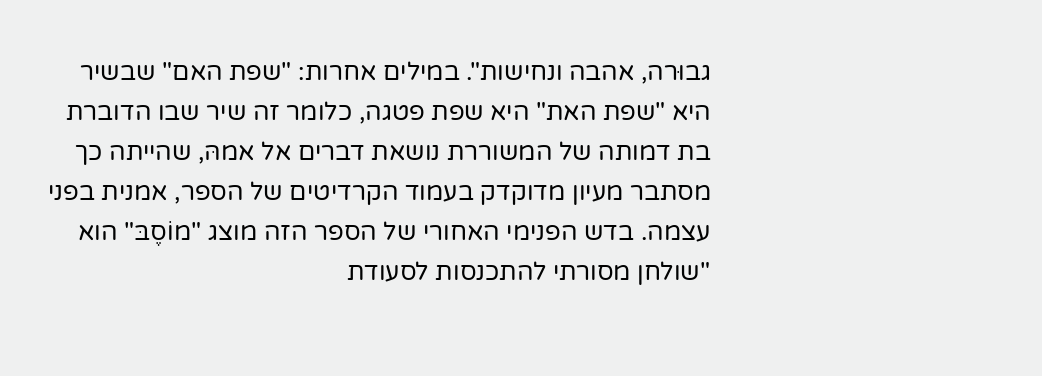גבוּרה, אהבה ונחישות". במילים אחרות: "שפת האם" שבשיר היא "שפת האת" היא שפת פטגה, כלומר זה שיר שבו הדוברת בת דמותה של המשוררת נושאת דברים אל אמהּ, שהייתה כך מסתבר מעיון מדוקדק בעמוד הקרדיטים של הספר, אמנית בפני עצמה. בדש הפנימי האחורי של הספר הזה מוצג "מוֹסֶבּ" הוא "שולחן מסורתי להתכנסות לסעודת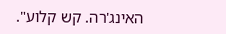האינג'רה. קש קלוע".